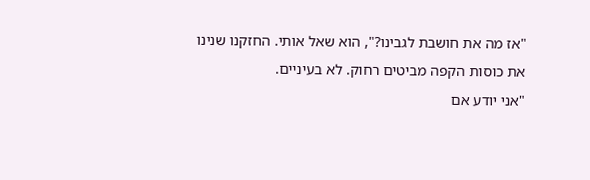"אז מה את חושבת לגבינו?", הוא שאל אותי. החזקנו שנינו את כוסות הקפה מביטים רחוק. לא בעיניים.
"אני יודע אם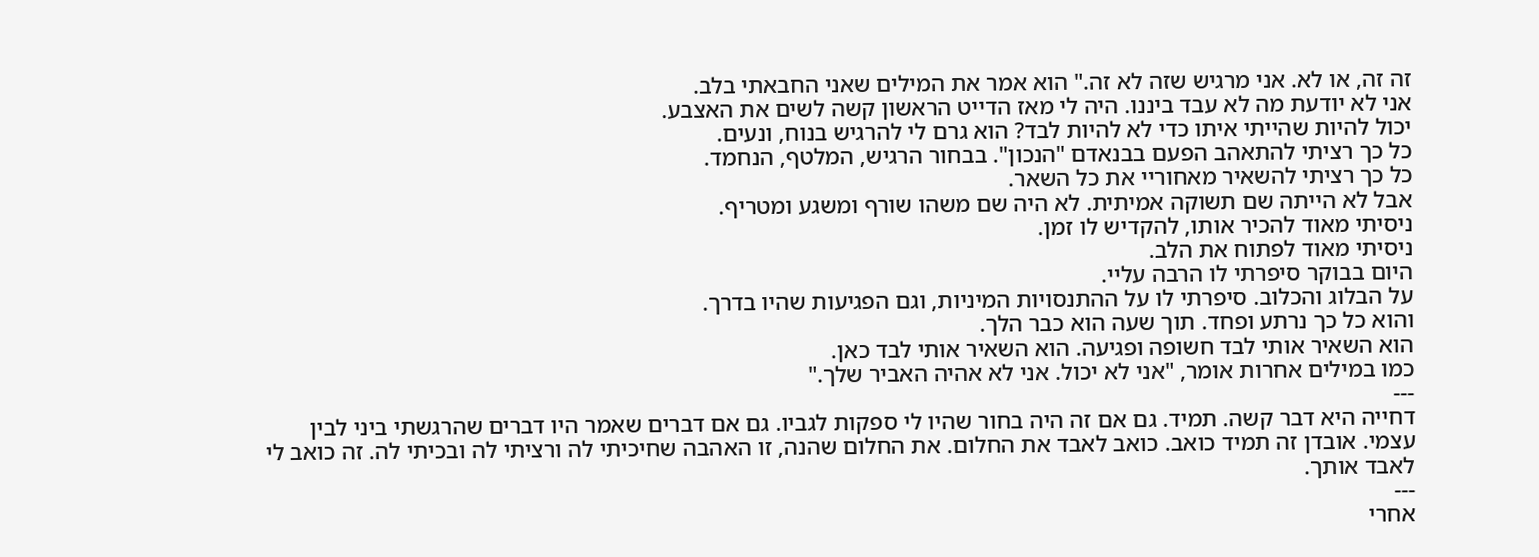זה זה, או לא. אני מרגיש שזה לא זה." הוא אמר את המילים שאני החבאתי בלב.
אני לא יודעת מה לא עבד ביננו. היה לי מאז הדייט הראשון קשה לשים את האצבע.
יכול להיות שהייתי איתו כדי לא להיות לבד? הוא גרם לי להרגיש בנוח, ונעים.
כל כך רציתי להתאהב הפעם בבנאדם "הנכון". בבחור הרגיש, המלטף, הנחמד.
כל כך רציתי להשאיר מאחוריי את כל השאר.
אבל לא הייתה שם תשוקה אמיתית. לא היה שם משהו שורף ומשגע ומטריף.
ניסיתי מאוד להכיר אותו, להקדיש לו זמן.
ניסיתי מאוד לפתוח את הלב.
היום בבוקר סיפרתי לו הרבה עליי.
על הבלוג והכלוב. סיפרתי לו על ההתנסויות המיניות, וגם הפגיעות שהיו בדרך.
והוא כל כך נרתע ופחד. תוך שעה הוא כבר הלך.
הוא השאיר אותי לבד חשופה ופגיעה. הוא השאיר אותי לבד כאן.
כמו במילים אחרות אומר, "אני לא יכול. אני לא אהיה האביר שלך."
---
דחייה היא דבר קשה. תמיד. גם אם זה היה בחור שהיו לי ספקות לגביו. גם אם דברים שאמר היו דברים שהרגשתי ביני לבין עצמי. אובדן זה תמיד כואב. כואב לאבד את החלום. את החלום שהנה, זו האהבה שחיכיתי לה ורציתי לה ובכיתי לה. זה כואב לי לאבד אותך.
---
אחרי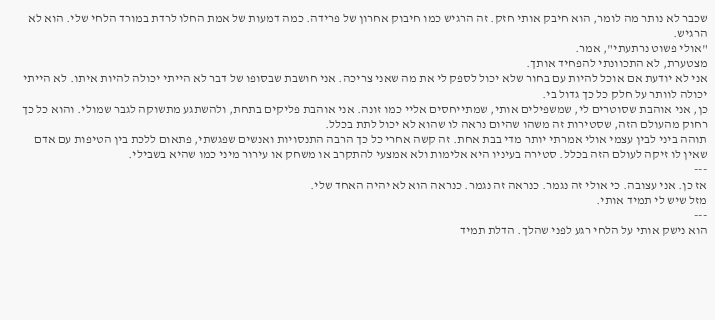שכבר לא נותר מה לומר, הוא חיבק אותי חזק. זה הרגיש כמו חיבוק אחרון של פרידה. כמה דמעות של אמת החלו לרדת במורד הלחי שלי. הוא לא הרגיש.
"אולי פשוט נרתעתי", אמר.
מצטערת, לא התכוונתי להפחיד אותך.
אני לא יודעת אם אוכל להיות עם בחור שלא יכול לספק לי את מה שאני צריכה. אני חושבת שבסופו של דבר לא הייתי יכולה להיות איתו. לא הייתי יכולה לוותר על חלק כל כך גדול בי.
כן, אני אוהבת שסוטרים לי, שמשפילים אותי, שמתייחסים אליי כמו זונה. אני אוהבת פליקים בתחת, ולהשתגע מתשוקה לגבר שמולי. והוא כל כך רחוק מהעולם הזה, שסטירות זה משהו שהיום נראה לו שהוא לא יכול לתת בכלל.
תוהה ביני לבין עצמי אולי אמרתי יותר מדי בבת אחת. זה קשה אחרי כל כך הרבה התנסויות ואנשים שפגשתי, פתאום ללכת בין הטיפות עם אדם שאין לו זיקה לעולם הזה בכלל. סטירה בעיניו היא אלימות ולא אמצעי להתקרב או משחק או עירור מיני כמו שהיא בשבילי.
---
אז כן. אני עצובה. כי אולי זה נגמר. כנראה זה נגמר. כנראה הוא לא יהיה האחד שלי.
מזל שיש לי תמיד אותי.
---
הוא נישק אותי על הלחי רגע לפני שהלך. הדלת תמיד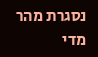נסגרת מהר מדי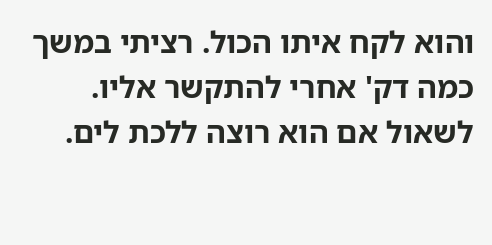והוא לקח איתו הכול. רציתי במשך כמה דק' אחרי להתקשר אליו. לשאול אם הוא רוצה ללכת לים.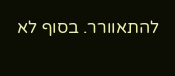להתאוורר. בסוף לא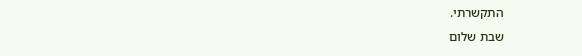התקשרתי.
שבת שלום